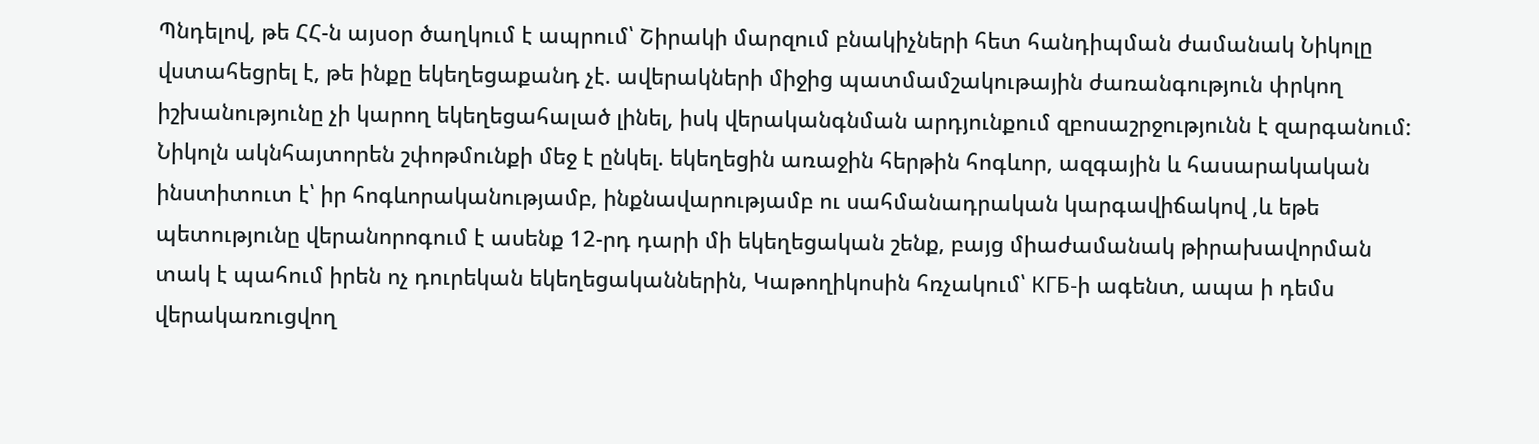Պնդելով, թե ՀՀ-ն այսօր ծաղկում է ապրում՝ Շիրակի մարզում բնակիչների հետ հանդիպման ժամանակ Նիկոլը վստահեցրել է, թե ինքը եկեղեցաքանդ չէ. ավերակների միջից պատմամշակութային ժառանգություն փրկող իշխանությունը չի կարող եկեղեցահալած լինել, իսկ վերականգնման արդյունքում զբոսաշրջությունն է զարգանում:
Նիկոլն ակնհայտորեն շփոթմունքի մեջ է ընկել. եկեղեցին առաջին հերթին հոգևոր, ազգային և հասարակական ինստիտուտ է՝ իր հոգևորականությամբ, ինքնավարությամբ ու սահմանադրական կարգավիճակով ,և եթե պետությունը վերանորոգում է ասենք 12-րդ դարի մի եկեղեցական շենք, բայց միաժամանակ թիրախավորման տակ է պահում իրեն ոչ դուրեկան եկեղեցականներին, Կաթողիկոսին հռչակում՝ КГБ-ի ագենտ, ապա ի դեմս վերակառուցվող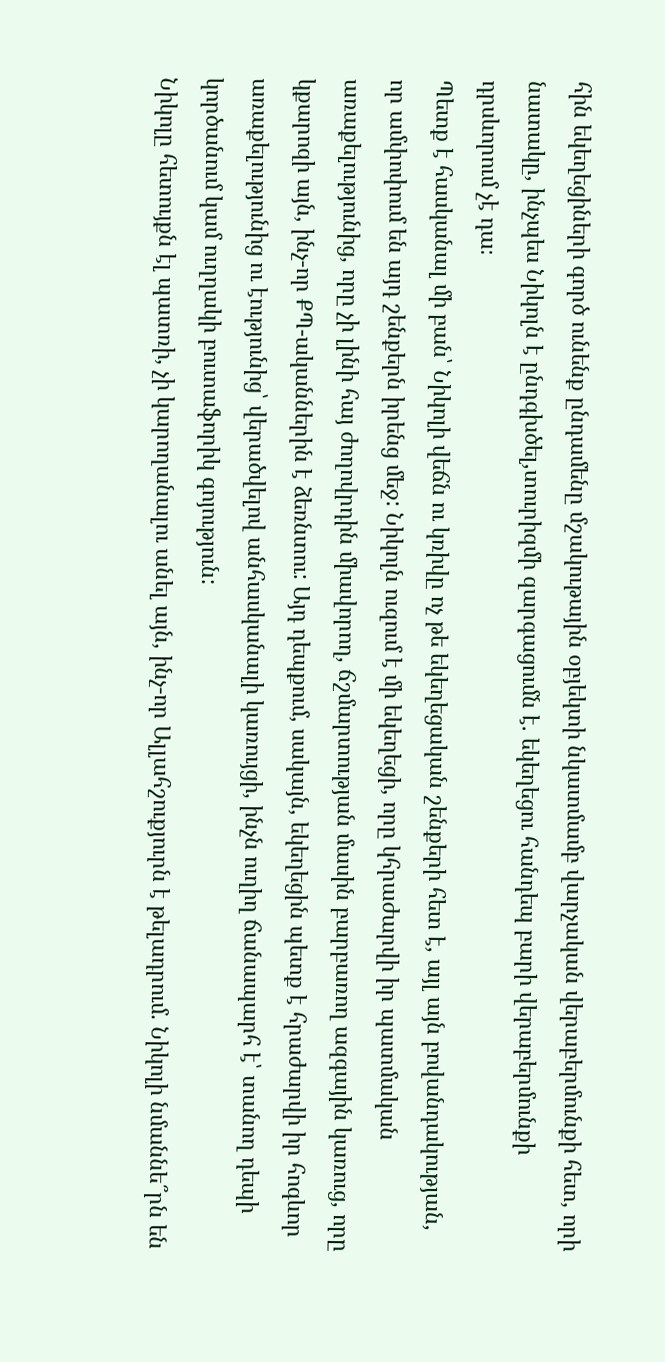հին եկեղեցիների գործ ունենք ընդամենը մշակութային օբյեկտի նկատմամբ վարչական վերաբերմունքի հետ, որի նատակը, ինչպես Նիկոլն է ընդգխծել,տուրիզմի զարգացումն է. եկեղեցու հանդեպ բարի վերաբերմունքի դրսևորում չէ դա։
Պետք է հասկանալ մի բան՝ Նիկոլի վեճն ու կռիվը ոչ թե եկեղեցական շենքերի հետ է, այլ այն բովանդակության, որ ամփոփում են այդ շենքերն իրենց մեջ: Նիկոլն ուզում է մի եկեղեցի, որը կհրաժարվի իր պատմական առաքելությունից, որը չի լինի հայ ժողովրդին միավորող, ճշմարտության մասին բարբառող ազգային կառուց, որը կքարոզի այն, ինչ-որ ՔՊ-ականներին է ձեռնտու: Այդ դեպքում, սակայն, եկեղեցին պետք է հրաժարվի իր հոգևոր առաքելությունից ու էությունից՝ վերածվելով անհասկանալի կառույցի, ինչն ուղիղ ճանապարհ է՝ տանող դեպի կործանում կամ ուղղակի բուտաֆորիկ գոյություն:
Նիկոլը հետույքն էլ պատռի, չի կարողանալու անել այն, ինչ-որ Ալլահշուքյուրն է թելադրում. Նիկոլի նմաննե՞րն են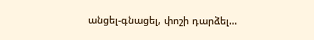անցել-գնացել, փոշի դարձել…